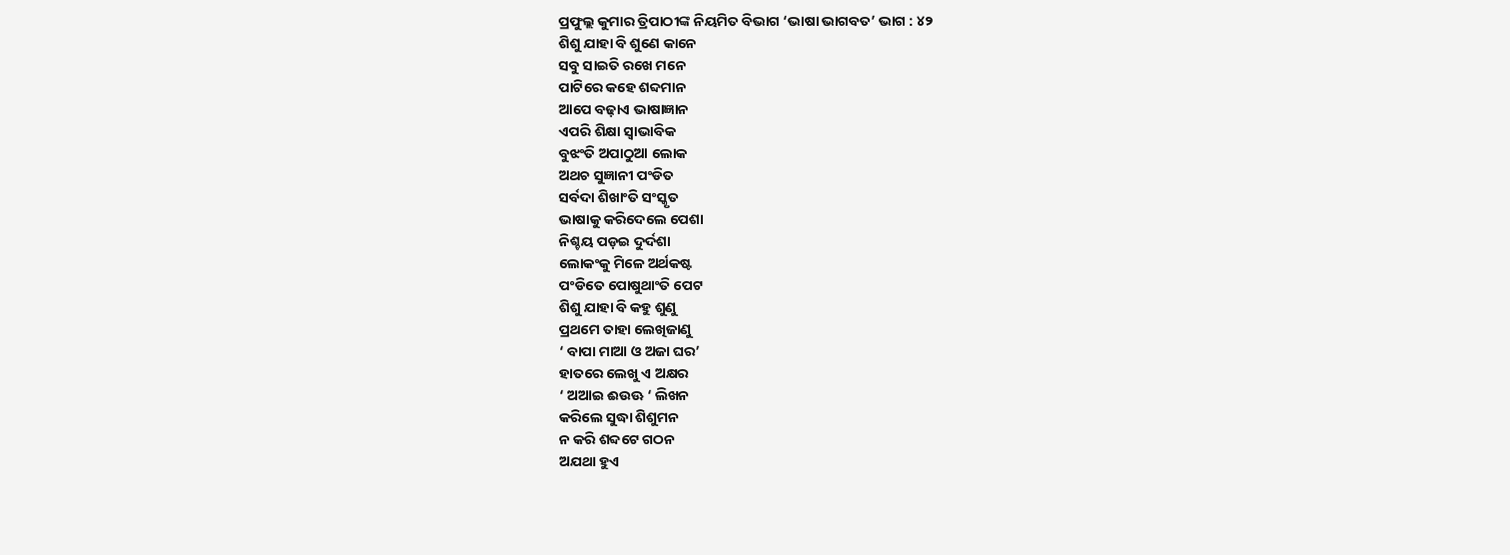ପ୍ରଫୁଲ୍ଲ କୁମାର ତ୍ରିପାଠୀଙ୍କ ନିୟମିତ ବିଭାଗ ‘ଭାଷା ଭାଗବତ’ ଭାଗ : ୪୨
ଶିଶୁ ଯାହା ବି ଶୁଣେ କାନେ
ସବୁ ସାଇତି ରଖେ ମନେ
ପାଟିରେ କହେ ଶବ୍ଦମାନ
ଆପେ ବଢ଼ାଏ ଭାଷାଜ୍ଞାନ
ଏପରି ଶିକ୍ଷା ସ୍ବାଭାବିକ
ବୁଝଂତି ଅପାଠୁଆ ଲୋକ
ଅଥଚ ସୁଜ୍ଞାନୀ ପଂଡିତ
ସର୍ବଦା ଶିଖାଂତି ସଂସ୍କୃତ
ଭାଷାକୁ କରିଦେଲେ ପେଶା
ନିଶ୍ଚୟ ପଡ଼ଇ ଦୁର୍ଦଶା
ଲୋକଂକୁ ମିଳେ ଅର୍ଥକଷ୍ଟ
ପଂଡିତେ ପୋଷୁଥାଂତି ପେଟ
ଶିଶୁ ଯାହା ବି କହୁ ଶୁଣୁ
ପ୍ରଥମେ ତାହା ଲେଖିଜାଣୁ
‘ ବାପା ମାଆ ଓ ଅଜା ଘର’
ହାତରେ ଲେଖୁ ଏ ଅକ୍ଷର
‘ ଅଆଇ ଈଉଊ ‘ ଲିଖନ
କରିଲେ ସୁଦ୍ଧା ଶିଶୁମନ
ନ କରି ଶବ୍ଦଟେ ଗଠନ
ଅଯଥା ହୁଏ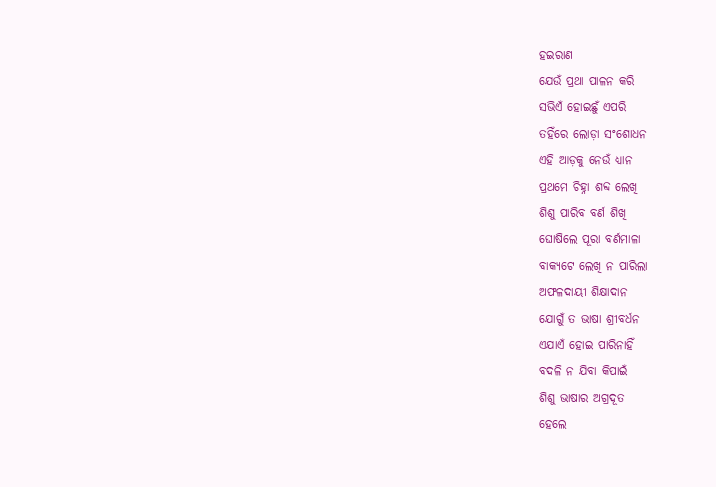ହଇରାଣ
ଯେଉଁ ପ୍ରଥା ପାଳନ କରି
ସଭିଏଁ ହୋଇଛୁଁ ଏପରି
ତହିଁରେ ଲୋଡ଼ା ସଂଶୋଧନ
ଏହି ଆଡ଼କୁ ନେଉଁ ଧ୍ୟାନ
ପ୍ରଥମେ ଚିହ୍ନା ଶବ୍ଦ ଲେଖି
ଶିଶୁ ପାରିବ ବର୍ଣ ଶିଖି
ଘୋଷିଲେ ପୂରା ବର୍ଣମାଳା
ବାକ୍ୟଟେ ଲେଖି ନ ପାରିଲା
ଅଫଳଦାୟୀ ଶିକ୍ଷାଦାନ
ଯୋଗୁଁ ତ ଭାଷା ଶ୍ରୀବର୍ଧନ
ଏଯାଏଁ ହୋଇ ପାରିନାହିଁ
ବଦଳି ନ ଯିବା କିପାଇଁ
ଶିଶୁ ଭାଷାର ଅଗ୍ରଦୂତ
ହେଲେ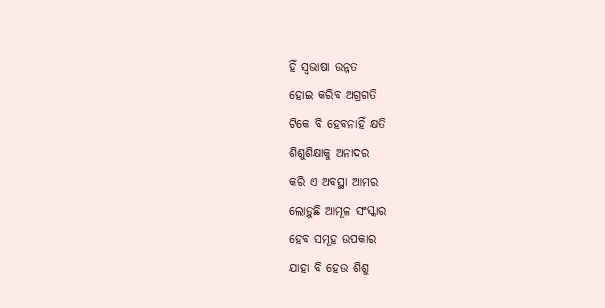ହିଁ ସ୍ବଭାଷା ଉନ୍ନତ
ହୋଇ କରିବ ଅଗ୍ରଗତି
ଟିକେ ବି ହେବନାହିଁ କ୍ଷତି
ଶିଶୁଶିକ୍ଷାକୁ ଅନାଦର
କରି ଏ ଅବସ୍ଥା ଆମର
ଲୋଡ଼ୁଛି ଆମୂଳ ସଂସ୍କାର
ହେବ ସମୂହ ଉପକାର
ଯାହା ବି ହେଉ ଶିଶୁ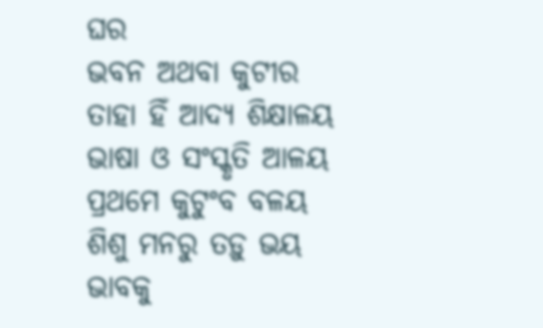ଘର
ଭବନ ଅଥବା କୁଟୀର
ତାହା ହିଁ ଆଦ୍ୟ ଶିକ୍ଷାଳୟ
ଭାଷା ଓ ସଂସ୍କୃତି ଆଳୟ
ପ୍ରଥମେ କୁଟୁଂବ ବଳୟ
ଶିଶୁ ମନରୁ ତଡ଼ୁ ଭୟ
ଭାବକୁ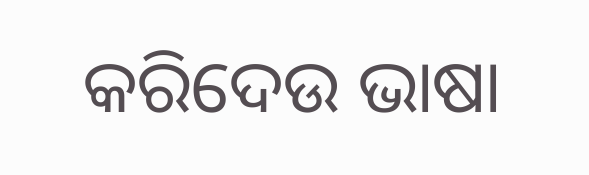କରିଦେଉ ଭାଷା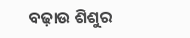ବଢ଼ାଉ ଶିଶୁର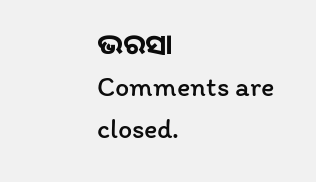ଭରସା
Comments are closed.